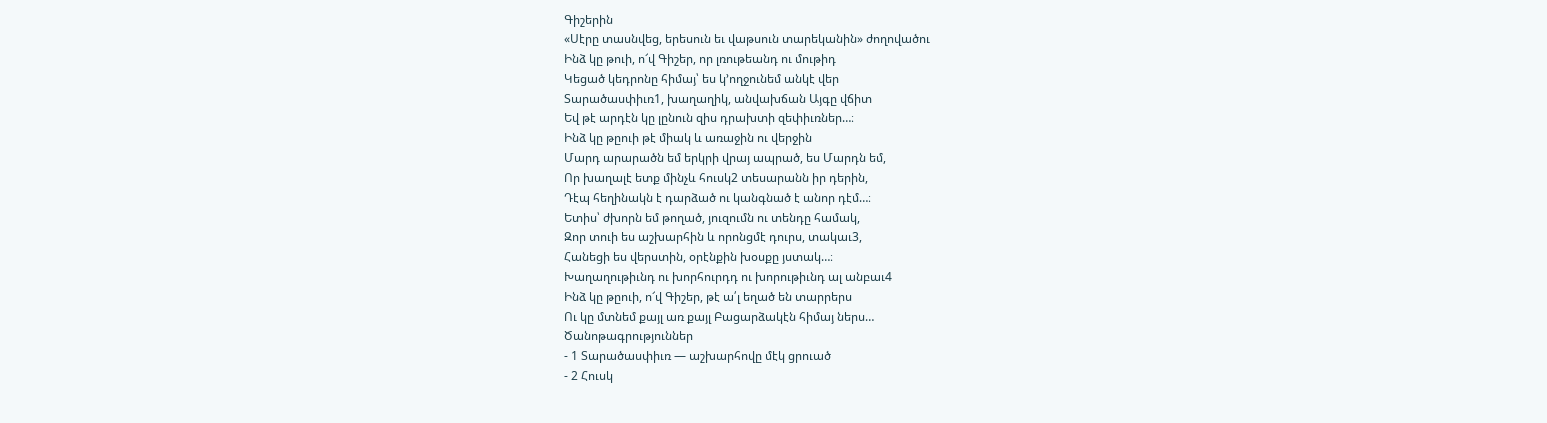Գիշերին
«Սէրը տասնվեց, երեսուն եւ վաթսուն տարեկանին» ժողովածու
Ինձ կը թուի, ո՜վ Գիշեր, որ լռութեանդ ու մութիդ
Կեցած կեդրոնը հիմայ՝ ես կ՚ողջունեմ անկէ վեր
Տարածասփիւռ1, խաղաղիկ, անվախճան Այգը վճիտ
Եվ թէ արդէն կը լընուն զիս դրախտի զեփիւռներ…։
Ինձ կը թըուի թէ միակ և առաջին ու վերջին
Մարդ արարածն եմ երկրի վրայ ապրած, ես Մարդն եմ,
Որ խաղալէ ետք մինչև հուսկ2 տեսարանն իր դերին,
Դէպ հեղինակն է դարձած ու կանգնած է անոր դէմ…։
Ետիս՝ ժխորն եմ թողած, յուզումն ու տենդը համակ,
Զոր տուի ես աշխարհին և որոնցմէ դուրս, տակաւ3,
Հանեցի ես վերստին, օրէնքին խօսքը յստակ…։
Խաղաղութիւնդ ու խորհուրդդ ու խորութիւնդ ալ անբաւ4
Ինձ կը թըուի, ո՜վ Գիշեր, թէ ա՛լ եղած են տարրերս
Ու կը մտնեմ քայլ առ քայլ Բացարձակէն հիմայ ներս…
Ծանոթագրություններ
- 1 Տարածասփիւռ — աշխարհովը մէկ ցրուած
- 2 Հուսկ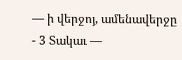— ի վերջոյ, ամենավերջը
- 3 Տակաւ —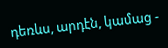դեռևս, արդէն, կամաց -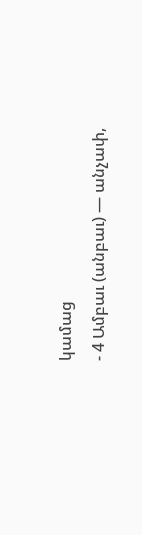կամաց
- 4 Ամբաւ (անբաւ) — անչափ,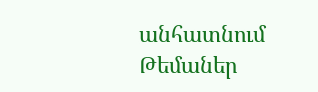անհատնում
Թեմաներ